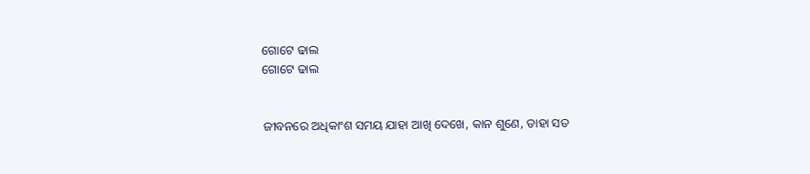ଗୋଟେ ଢାଲ
ଗୋଟେ ଢାଲ


ଜୀବନରେ ଅଧିକାଂଶ ସମୟ ଯାହା ଆଖି ଦେଖେ, କାନ ଶୁଣେ, ତାହା ସତ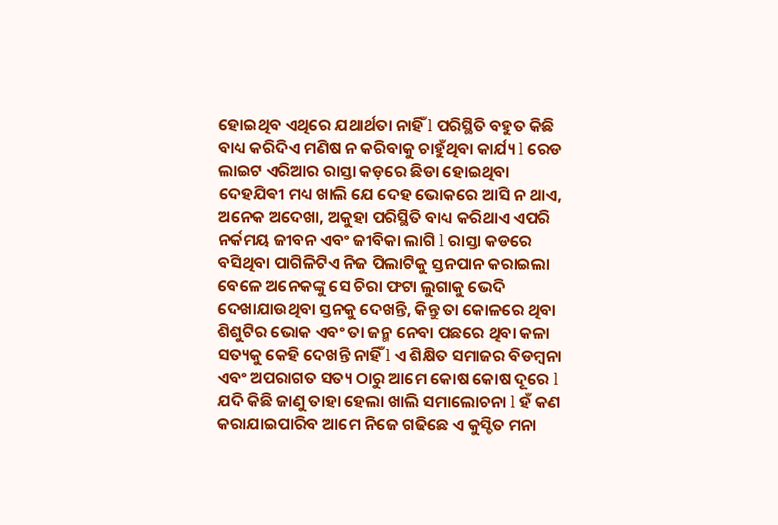ହୋଇଥିବ ଏଥିରେ ଯଥାର୍ଥତା ନାହିଁ l ପରିସ୍ଥିତି ବହୁତ କିଛି ବାଧ୍ୟ କରିଦିଏ ମଣିଷ ନ କରିବାକୁ ଚାହୁଁଥିବା କାର୍ଯ୍ୟ l ରେଡ ଲାଇଟ ଏରିଆର ରାସ୍ତା କଡ଼ରେ ଛିଡା ହୋଇଥିବା ଦେହଯିଵୀ ମଧ୍ୟ ଖାଲି ଯେ ଦେହ ଭୋକରେ ଆସି ନ ଥାଏ, ଅନେକ ଅଦେଖା, ଅକୁହା ପରିସ୍ଥିତି ବାଧ୍ୟ କରିଥାଏ ଏପରି ନର୍କମୟ ଜୀବନ ଏବଂ ଜୀବିକା ଲାଗି l ରାସ୍ତା କଡରେ ବସିଥିବା ପାଗିଳିଟିଏ ନିଜ ପିଲାଟିକୁ ସ୍ତନପାନ କରାଇଲା ବେଳେ ଅନେକଙ୍କୁ ସେ ଚିରା ଫଟା ଲୁଗାକୁ ଭେଦି ଦେଖାଯାଉଥିବା ସ୍ତନକୁ ଦେଖନ୍ତି, କିନ୍ତୁ ତା କୋଳରେ ଥିବା ଶିଶୁଟିର ଭୋକ ଏବଂ ତା ଜନ୍ମ ନେବା ପଛରେ ଥିବା କଳା ସତ୍ୟକୁ କେହି ଦେଖନ୍ତି ନାହିଁ l ଏ ଶିକ୍ଷିତ ସମାଜର ବିଡମ୍ବନା ଏବଂ ଅପରାଗତ ସତ୍ୟ ଠାରୁ ଆମେ କୋଷ କୋଷ ଦୂରେ l ଯଦି କିଛି ଜାଣୁ ତାହା ହେଲା ଖାଲି ସମାଲୋଚନା l ହଁ କଣ କରାଯାଇପାରିବ ଆମେ ନିଜେ ଗଢିଛେ ଏ କୁସ୍ଚିତ ମନା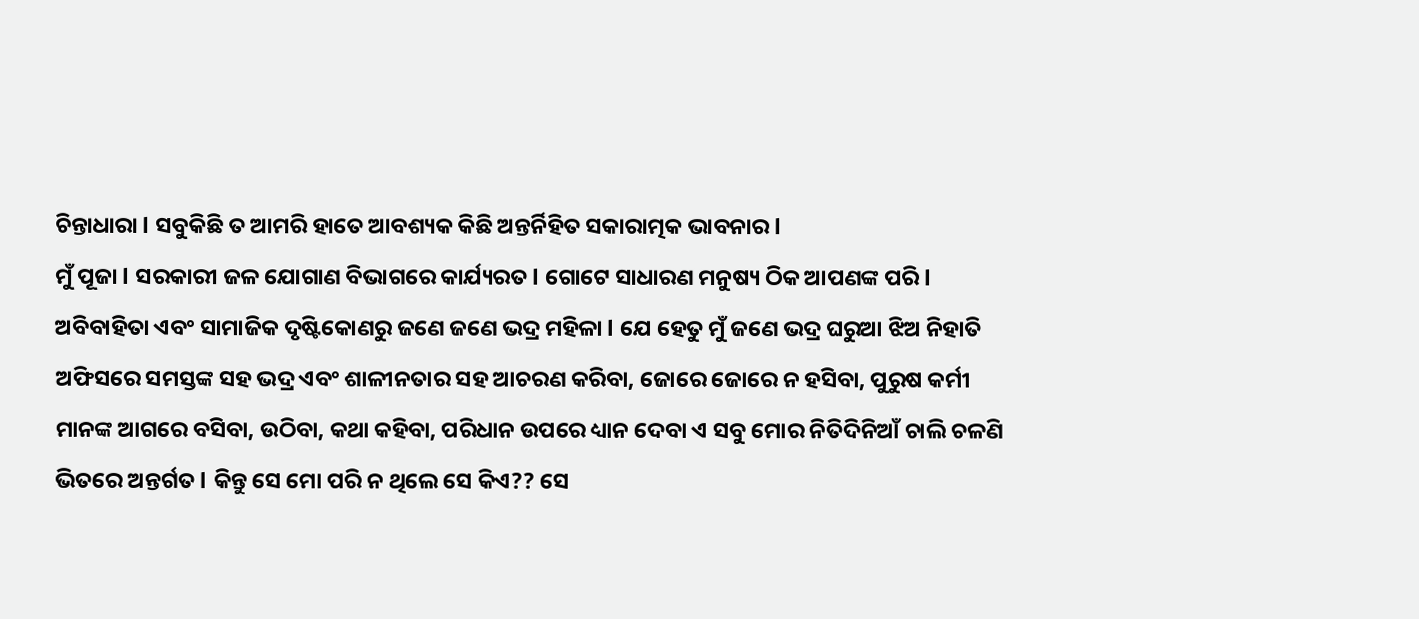ଚିନ୍ତାଧାରା l ସବୁକିଛି ତ ଆମରି ହାତେ ଆବଶ୍ୟକ କିଛି ଅନ୍ତର୍ନିହିତ ସକାରାତ୍ମକ ଭାବନାର l
ମୁଁ ପୂଜା l ସରକାରୀ ଜଳ ଯୋଗାଣ ବିଭାଗରେ କାର୍ଯ୍ୟରତ l ଗୋଟେ ସାଧାରଣ ମନୁଷ୍ୟ ଠିକ ଆପଣଙ୍କ ପରି l ଅବିବାହିତା ଏବଂ ସାମାଜିକ ଦୃଷ୍ଟିକୋଣରୁ ଜଣେ ଜଣେ ଭଦ୍ର ମହିଳା l ଯେ ହେତୁ ମୁଁ ଜଣେ ଭଦ୍ର ଘରୁଆ ଝିଅ ନିହାତି ଅଫିସରେ ସମସ୍ତଙ୍କ ସହ ଭଦ୍ର ଏବଂ ଶାଳୀନତାର ସହ ଆଚରଣ କରିବା, ଜୋରେ ଜୋରେ ନ ହସିବା, ପୁରୁଷ କର୍ମୀ ମାନଙ୍କ ଆଗରେ ବସିବା, ଉଠିବା, କଥା କହିବା, ପରିଧାନ ଉପରେ ଧ୍ୟାନ ଦେବା ଏ ସବୁ ମୋର ନିତିଦିନିଆଁ ଚାଲି ଚଳଣି ଭିତରେ ଅନ୍ତର୍ଗତ l କିନ୍ତୁ ସେ ମୋ ପରି ନ ଥିଲେ ସେ କିଏ?? ସେ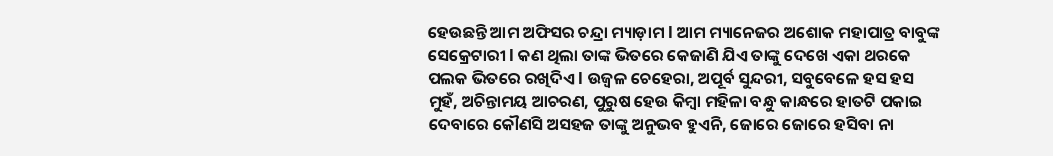ହେଉଛନ୍ତି ଆମ ଅଫିସର ଚନ୍ଦ୍ରା ମ୍ୟାଡ଼ାମ l ଆମ ମ୍ୟାନେଜର ଅଶୋକ ମହାପାତ୍ର ବାବୁଙ୍କ ସେକ୍ରେଟାରୀ l କଣ ଥିଲା ତାଙ୍କ ଭିତରେ କେଜାଣି ଯିଏ ତାଙ୍କୁ ଦେଖେ ଏକା ଥରକେ ପଲକ ଭିତରେ ରଖିଦିଏ l ଉଜ୍ୱଳ ଚେହେରା, ଅପୂର୍ବ ସୁନ୍ଦରୀ, ସବୁବେଳେ ହସ ହସ ମୁହଁ, ଅଚିନ୍ତାମୟ ଆଚରଣ, ପୁରୁଷ ହେଉ କିମ୍ବା ମହିଳା ବନ୍ଧୁ କାନ୍ଧରେ ହାତଟି ପକାଇ ଦେବାରେ କୌଣସି ଅସହଜ ତାଙ୍କୁ ଅନୁଭବ ହୁଏନି, ଜୋରେ ଜୋରେ ହସିବା ନା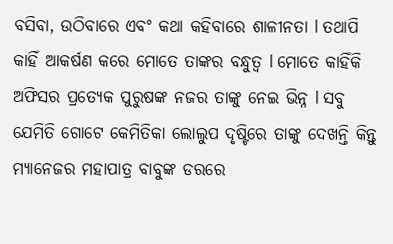ବସିବା, ଉଠିବାରେ ଏବଂ କଥା କହିବାରେ ଶାଳୀନତା l ତଥାପି କାହିଁ ଆକର୍ଷଣ କରେ ମୋତେ ତାଙ୍କର ବନ୍ଧୁତ୍ୱ l ମୋତେ କାହିଁକି ଅଫିସର ପ୍ରତ୍ୟେକ ପୁରୁଷଙ୍କ ନଜର ତାଙ୍କୁ ନେଇ ଭିନ୍ନ l ସବୁ ଯେମିତି ଗୋଟେ କେମିତିକା ଲୋଲୁପ ଦୃଷ୍ଟିରେ ତାଙ୍କୁ ଦେଖନ୍ତି କିନ୍ତୁ ମ୍ୟାନେଜର ମହାପାତ୍ର ବାବୁଙ୍କ ଡରରେ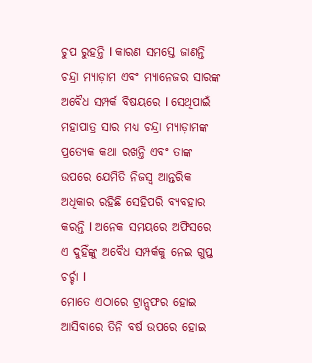ଚୁପ ରୁହନ୍ତି l କାରଣ ସମସ୍ତେ ଜାଣନ୍ତି ଚନ୍ଦ୍ରା ମ୍ୟାଡ଼ାମ ଏବଂ ମ୍ୟାନେଜର ସାରଙ୍କ ଅବୈଧ ସମ୍ପର୍କ ବିଷୟରେ l ସେଥିପାଇଁ ମହାପାତ୍ର ସାର ମଧ୍ୟ ଚନ୍ଦ୍ରା ମ୍ୟାଡ଼ାମଙ୍କ ପ୍ରତ୍ୟେକ କଥା ରଖନ୍ତି ଏବଂ ତାଙ୍କ ଉପରେ ଯେମିତି ନିଜସ୍ୱ ଆନ୍ତରିକ ଅଧିକାର ରହିଛି ସେହିପରି ବ୍ୟବହାର କରନ୍ତି l ଅନେକ ସମୟରେ ଅଫିସରେ ଏ ଦୁହିଁଙ୍କୁ ଅବୈଧ ସମ୍ପର୍କକୁ ନେଇ ଗୁପ୍ତ ଚର୍ଚ୍ଚା l
ମୋତେ ଏଠାରେ ଟ୍ରାନ୍ସଫର ହୋଇ ଆସିବାରେ ତିନି ବର୍ଷ ଉପରେ ହୋଇ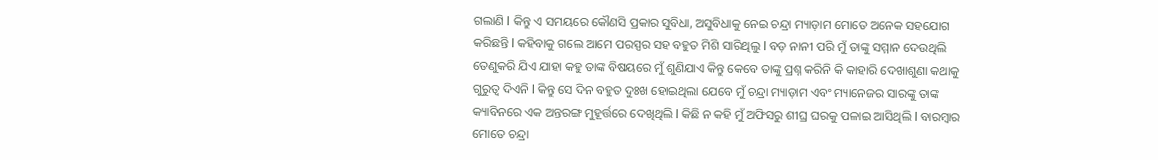ଗଲାଣି l କିନ୍ତୁ ଏ ସମୟରେ କୌଣସି ପ୍ରକାର ସୁବିଧା, ଅସୁବିଧାକୁ ନେଇ ଚନ୍ଦ୍ରା ମ୍ୟାଡ଼ାମ ମୋତେ ଅନେକ ସହଯୋଗ କରିଛନ୍ତି l କହିବାକୁ ଗଲେ ଆମେ ପରସ୍ପର ସହ ବହୁତ ମିଶି ସାରିଥିଲୁ l ବଡ଼ ନାନୀ ପରି ମୁଁ ତାଙ୍କୁ ସମ୍ମାନ ଦେଉଥିଲି ତେଣୁକରି ଯିଏ ଯାହା କହୁ ତାଙ୍କ ବିଷୟରେ ମୁଁ ଶୁଣିଯାଏ କିନ୍ତୁ କେବେ ତାଙ୍କୁ ପ୍ରଶ୍ନ କରିନି କି କାହାରି ଦେଖାଶୁଣା କଥାକୁ ଗୁରୁତ୍ୱ ଦିଏନି l କିନ୍ତୁ ସେ ଦିନ ବହୁତ ଦୁଃଖ ହୋଇଥିଲା ଯେବେ ମୁଁ ଚନ୍ଦ୍ରା ମ୍ୟାଡ଼ାମ ଏବଂ ମ୍ୟାନେଜର ସାରଙ୍କୁ ତାଙ୍କ କ୍ୟାବିନରେ ଏକ ଅନ୍ତରଙ୍ଗ ମୁହୂର୍ତ୍ତରେ ଦେଖିଥିଲି l କିଛି ନ କହି ମୁଁ ଅଫିସରୁ ଶୀଘ୍ର ଘରକୁ ପଳାଇ ଆସିଥିଲି l ବାରମ୍ବାର ମୋତେ ଚନ୍ଦ୍ରା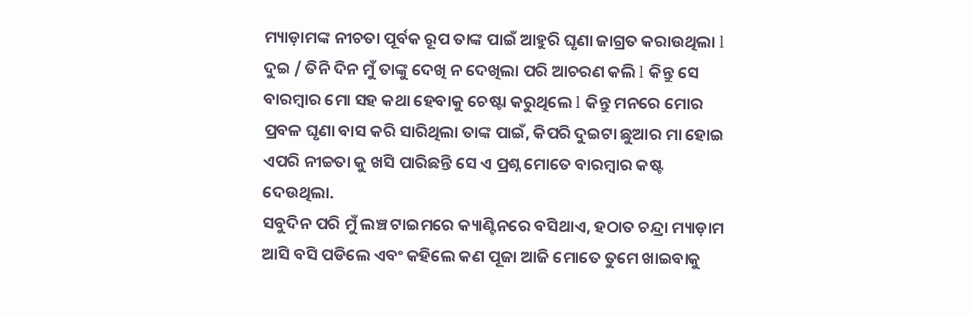ମ୍ୟାଡ଼ାମଙ୍କ ନୀଚତା ପୂର୍ବକ ରୂପ ତାଙ୍କ ପାଇଁ ଆହୁରି ଘୃଣା ଜାଗ୍ରତ କରାଉଥିଲା l ଦୁଇ / ତିନି ଦିନ ମୁଁ ତାଙ୍କୁ ଦେଖି ନ ଦେଖିଲା ପରି ଆଚରଣ କଲି l କିନ୍ତୁ ସେ ବାରମ୍ବାର ମୋ ସହ କଥା ହେବାକୁ ଚେଷ୍ଟା କରୁଥିଲେ l କିନ୍ତୁ ମନରେ ମୋର ପ୍ରବଳ ଘୃଣା ବାସ କରି ସାରିଥିଲା ତାଙ୍କ ପାଇଁ, କିପରି ଦୁଇଟା ଛୁଆର ମା ହୋଇ ଏପରି ନୀଚ୍ଚତା କୁ ଖସି ପାରିଛନ୍ତି ସେ ଏ ପ୍ରଶ୍ନ ମୋତେ ବାରମ୍ବାର କଷ୍ଟ ଦେଉଥିଲା.
ସବୁଦିନ ପରି ମୁଁ ଲଞ୍ଚ ଟାଇମରେ କ୍ୟାଣ୍ଟିନରେ ବସିଥାଏ, ହଠାତ ଚନ୍ଦ୍ରା ମ୍ୟାଡ଼ାମ ଆସି ବସି ପଡିଲେ ଏବଂ କହିଲେ କଣ ପୂଜା ଆଜି ମୋତେ ତୁମେ ଖାଇବାକୁ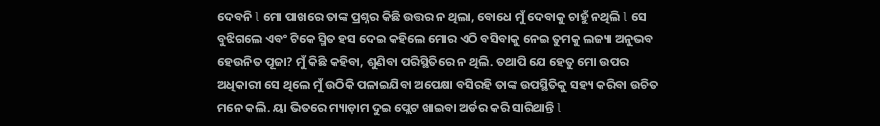ଦେବନି l ମୋ ପାଖରେ ତାଙ୍କ ପ୍ରଶ୍ନର କିଛି ଉତ୍ତର ନ ଥିଲା, ବୋଧେ ମୁଁ ଦେବାକୁ ଚାହୁଁ ନଥିଲି l ସେ ବୁଝିଗଲେ ଏବଂ ଟିକେ ସ୍ମିତ ହସ ଦେଇ କହିଲେ ମୋର ଏଠି ବସିବାକୁ ନେଇ ତୁମକୁ ଲଜ୍ୟା ଅନୁଭବ ହେଉନିତ ପୂଜା? ମୁଁ କିଛି କହିବା, ଶୁଣିବା ପରିସ୍ଥିତିରେ ନ ଥିଲି. ତଥାପି ଯେ ହେତୁ ମୋ ଉପର ଅଧିକାରୀ ସେ ଥିଲେ ମୁଁ ଉଠିକି ପଳାଇଯିବା ଅପେକ୍ଷା ବସିରହି ତାଙ୍କ ଉପସ୍ଥିତିକୁ ସହ୍ୟ କରିବା ଉଚିତ ମନେ କଲି. ୟା ଭିତରେ ମ୍ୟାଡ଼ାମ ଦୁଇ ପ୍ଲେଟ ଖାଇବା ଅର୍ଡର କରି ସାରିଥାନ୍ତି l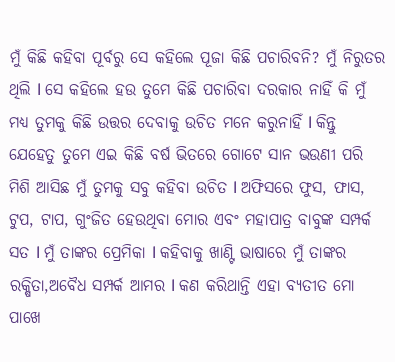ମୁଁ କିଛି କହିବା ପୂର୍ବରୁ ସେ କହିଲେ ପୂଜା କିଛି ପଚାରିବନି? ମୁଁ ନିରୁତର ଥିଲି l ସେ କହିଲେ ହଉ ତୁମେ କିଛି ପଚାରିବା ଦରକାର ନାହିଁ କି ମୁଁ ମଧ୍ୟ ତୁମକୁ କିଛି ଉତ୍ତର ଦେବାକୁ ଉଚିତ ମନେ କରୁନାହିଁ l କିନ୍ତୁ ଯେହେତୁ ତୁମେ ଏଇ କିଛି ବର୍ଷ ଭିତରେ ଗୋଟେ ସାନ ଭଉଣୀ ପରି ମିଶି ଆସିଛ ମୁଁ ତୁମକୁ ସବୁ କହିବା ଉଚିତ l ଅଫିସରେ ଫୁସ, ଫାସ, ଟୁପ, ଟାପ, ଗୁଂଜିତ ହେଉଥିବା ମୋର ଏବଂ ମହାପାତ୍ର ବାବୁଙ୍କ ସମ୍ପର୍କ ସତ l ମୁଁ ତାଙ୍କର ପ୍ରେମିକା l କହିବାକୁ ଖାଣ୍ଟି ଭାଷାରେ ମୁଁ ତାଙ୍କର ରକ୍ଷିତା,ଅବୈଧ ସମ୍ପର୍କ ଆମର l କଣ କରିଥାନ୍ତି ଏହା ବ୍ୟତୀତ ମୋ ପାଖେ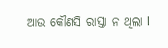ଆଉ କୌଣସି ରାସ୍ତା ନ ଥିଲା l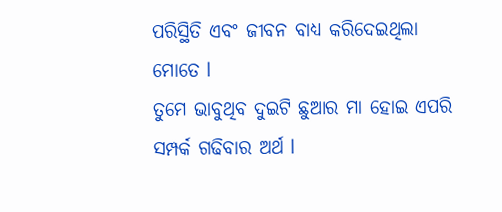ପରିସ୍ଥିତି ଏବଂ ଜୀବନ ବାଧ୍ୟ କରିଦେଇଥିଲା ମୋତେ l
ତୁମେ ଭାବୁଥିବ ଦୁଇଟି ଛୁଆର ମା ହୋଇ ଏପରି ସମ୍ପର୍କ ଗଢିବାର ଅର୍ଥ l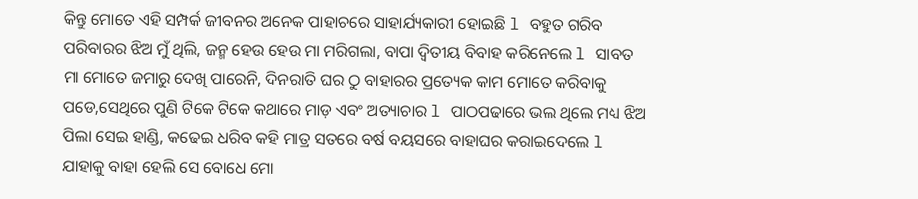କିନ୍ତୁ ମୋତେ ଏହି ସମ୍ପର୍କ ଜୀବନର ଅନେକ ପାହାଚରେ ସାହାର୍ଯ୍ୟକାରୀ ହୋଇଛି l ବହୁତ ଗରିବ ପରିବାରର ଝିଅ ମୁଁ ଥିଲି, ଜନ୍ମ ହେଉ ହେଉ ମା ମରିଗଲା, ବାପା ଦ୍ୱିତୀୟ ବିବାହ କରିନେଲେ l ସାବତ ମା ମୋତେ ଜମାରୁ ଦେଖି ପାରେନି, ଦିନରାତି ଘର ଠୁ ବାହାରର ପ୍ରତ୍ୟେକ କାମ ମୋତେ କରିବାକୁ ପଡେ,ସେଥିରେ ପୁଣି ଟିକେ ଟିକେ କଥାରେ ମାଡ଼ ଏବଂ ଅତ୍ୟାଚାର l ପାଠପଢାରେ ଭଲ ଥିଲେ ମଧ୍ୟ ଝିଅ ପିଲା ସେଇ ହାଣ୍ଡି, କଢେଇ ଧରିବ କହି ମାତ୍ର ସତରେ ବର୍ଷ ବୟସରେ ବାହାଘର କରାଇଦେଲେ l
ଯାହାକୁ ବାହା ହେଲି ସେ ବୋଧେ ମୋ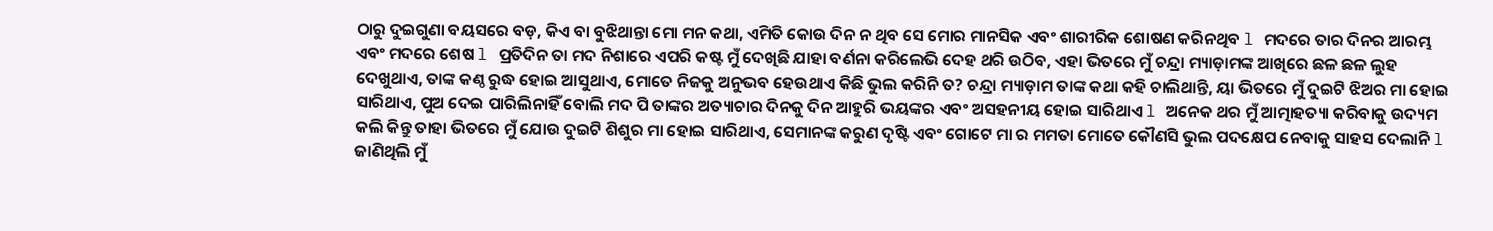ଠାରୁ ଦୁଇଗୁଣା ବୟସରେ ବଡ଼, କିଏ ବା ବୁଝିଥାନ୍ତା ମୋ ମନ କଥା, ଏମିତି କୋଉ ଦିନ ନ ଥିବ ସେ ମୋର ମାନସିକ ଏବଂ ଶାରୀରିକ ଶୋଷଣ କରିନଥିବ l ମଦରେ ତାର ଦିନର ଆରମ୍ଭ ଏବଂ ମଦରେ ଶେଷ l ପ୍ରତିଦିନ ତା ମଦ ନିଶାରେ ଏପରି କଷ୍ଟ ମୁଁ ଦେଖିଛି ଯାହା ବର୍ଣନା କରିଲେଭି ଦେହ ଥରି ଉଠିବ, ଏହା ଭିତରେ ମୁଁ ଚନ୍ଦ୍ରା ମ୍ୟାଡ଼ାମଙ୍କ ଆଖିରେ ଛଳ ଛଳ ଲୁହ ଦେଖୁଥାଏ, ତାଙ୍କ କଣ୍ଠ ରୁଦ୍ଧ ହୋଇ ଆସୁଥାଏ, ମୋତେ ନିଜକୁ ଅନୁଭବ ହେଉଥାଏ କିଛି ଭୁଲ କରିନି ତ? ଚନ୍ଦ୍ରା ମ୍ୟାଡ଼ାମ ତାଙ୍କ କଥା କହି ଚାଲିଥାନ୍ତି, ୟା ଭିତରେ ମୁଁ ଦୁଇଟି ଝିଅର ମା ହୋଇ ସାରିଥାଏ, ପୁଅ ଦେଇ ପାରିଲିନାହିଁ ବୋଲି ମଦ ପି ତାଙ୍କର ଅତ୍ୟାଚାର ଦିନକୁ ଦିନ ଆହୁରି ଭୟଙ୍କର ଏବଂ ଅସହନୀୟ ହୋଇ ସାରିଥାଏ l ଅନେକ ଥର ମୁଁ ଆତ୍ମାହତ୍ୟା କରିବାକୁ ଉଦ୍ୟମ କଲି କିନ୍ତୁ ତାହା ଭିତରେ ମୁଁ ଯୋଉ ଦୁଇଟି ଶିଶୁର ମା ହୋଇ ସାରିଥାଏ, ସେମାନଙ୍କ କରୁଣ ଦୃଷ୍ଟି ଏବଂ ଗୋଟେ ମା ର ମମତା ମୋତେ କୌଣସି ଭୁଲ ପଦକ୍ଷେପ ନେବାକୁ ସାହସ ଦେଲାନି l ଜାଣିଥିଲି ମୁଁ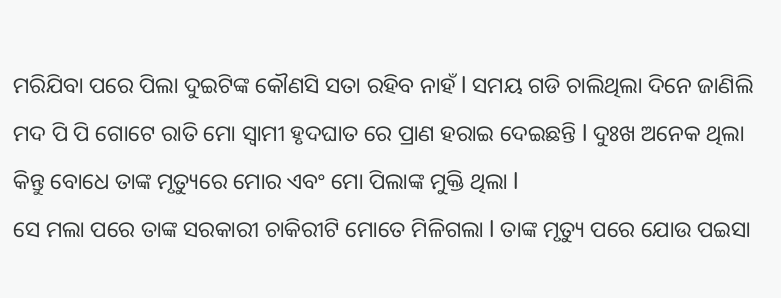ମରିଯିବା ପରେ ପିଲା ଦୁଇଟିଙ୍କ କୌଣସି ସତା ରହିବ ନାହଁ l ସମୟ ଗଡି ଚାଲିଥିଲା ଦିନେ ଜାଣିଲି ମଦ ପି ପି ଗୋଟେ ରାତି ମୋ ସ୍ୱାମୀ ହୃଦଘାତ ରେ ପ୍ରାଣ ହରାଇ ଦେଇଛନ୍ତି l ଦୁଃଖ ଅନେକ ଥିଲା କିନ୍ତୁ ବୋଧେ ତାଙ୍କ ମୃତ୍ୟୁରେ ମୋର ଏବଂ ମୋ ପିଲାଙ୍କ ମୁକ୍ତି ଥିଲା l
ସେ ମଲା ପରେ ତାଙ୍କ ସରକାରୀ ଚାକିରୀଟି ମୋତେ ମିଳିଗଲା l ତାଙ୍କ ମୃତ୍ୟୁ ପରେ ଯୋଉ ପଇସା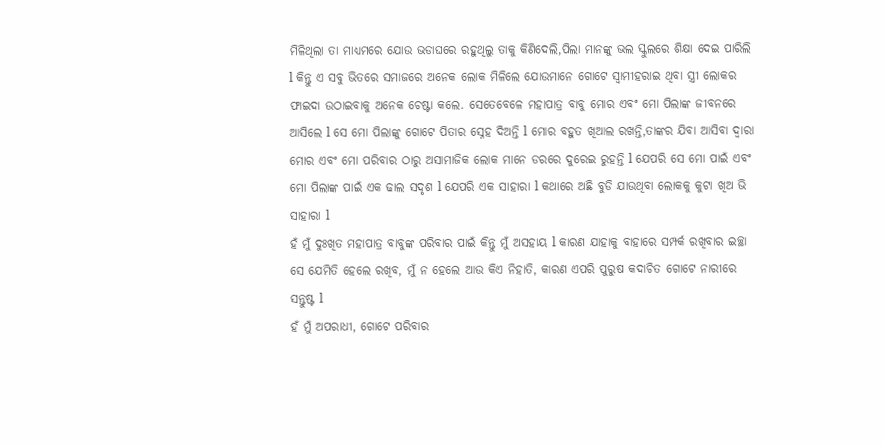ମିଳିଥିଲା ତା ମାଧ୍ୟମରେ ଯୋଉ ଭଡାଘରେ ରହୁଥିଲୁ ତାକୁ କିଣିଦେଲି,ପିଲା ମାନଙ୍କୁ ଭଲ ସ୍କୁଲରେ ଶିକ୍ଷା ଦେଇ ପାରିଲି l କିନ୍ତୁ ଏ ସବୁ ଭିତରେ ସମାଜରେ ଅନେକ ଲୋକ ମିଳିଲେ ଯୋଉମାନେ ଗୋଟେ ସ୍ୱାମୀହରାଇ ଥିବା ସ୍ତ୍ରୀ ଲୋକର ଫାଇଦା ଉଠାଇବାକୁ ଅନେକ ଚେଷ୍ଟା କଲେ. ସେତେବେଳେ ମହାପାତ୍ର ବାବୁ ମୋର ଏବଂ ମୋ ପିଲାଙ୍କ ଜୀବନରେ ଆସିଲେ l ସେ ମୋ ପିଲାଙ୍କୁ ଗୋଟେ ପିତାର ସ୍ନେହ ଦିଅନ୍ତି l ମୋର ବହୁତ ଖିଆଲ ରଖନ୍ତି,ତାଙ୍କର ଯିବା ଆସିବା ଦ୍ୱାରା ମୋର ଏବଂ ମୋ ପରିବାର ଠାରୁ ଅସାମାଜିକ ଲୋକ ମାନେ ଡରରେ ଦୁରେଇ ରୁହନ୍ତି l ଯେପରି ସେ ମୋ ପାଇଁ ଏବଂ ମୋ ପିଲାଙ୍କ ପାଇଁ ଏକ ଢାଲ ସଦୃଶ l ଯେପରି ଏକ ସାହାରା l କଥାରେ ଅଛି ବୁଡି ଯାଉଥିବା ଲୋକକୁ କୁଟା ଖିଅ ଭି ସାହାରା l
ହଁ ମୁଁ ଦୁଃଖିତ ମହାପାତ୍ର ବାବୁଙ୍କ ପରିବାର ପାଇଁ କିନ୍ତୁ ମୁଁ ଅସହାୟ l କାରଣ ଯାହାକୁ ବାହାରେ ସମ୍ପର୍କ ରଖିବାର ଇଚ୍ଛା ସେ ଯେମିତି ହେଲେ ରଖିବ, ମୁଁ ନ ହେଲେ ଆଉ କିଏ ନିହାତି, କାରଣ ଏପରି ପୁରୁଷ କଦାଚିତ ଗୋଟେ ନାରୀରେ ସନ୍ତୁଷ୍ଟ l
ହଁ ମୁଁ ଅପରାଧୀ, ଗୋଟେ ପରିବାର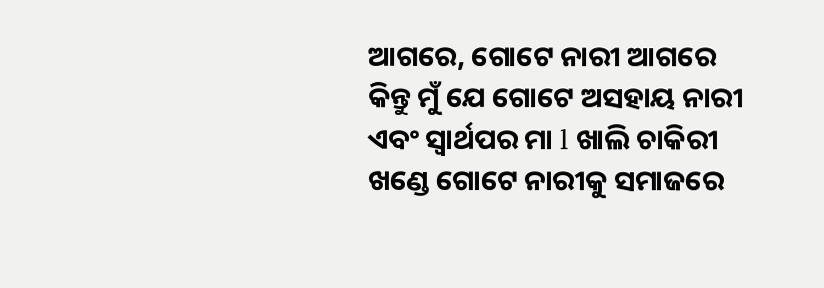ଆଗରେ, ଗୋଟେ ନାରୀ ଆଗରେ କିନ୍ତୁ ମୁଁ ଯେ ଗୋଟେ ଅସହାୟ ନାରୀ ଏବଂ ସ୍ୱାର୍ଥପର ମା l ଖାଲି ଚାକିରୀ ଖଣ୍ଡେ ଗୋଟେ ନାରୀକୁ ସମାଜରେ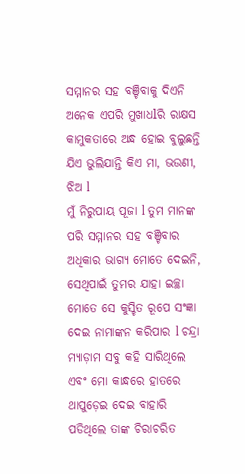ସମ୍ମାନର ସହ ବଞ୍ଚିବାକୁ ଦିଏନି ଅନେକ ଏପରି ମୁଖାଧlରି ରାକ୍ଷସ କାମୁକତାରେ ଅନ୍ଧ ହୋଇ ବୁଲୁଛନ୍ତି ଯିଏ ଭୁଲିଯାନ୍ତି କିଏ ମା, ଭଉଣୀ, ଝିଅ l
ମୁଁ ନିରୁପାୟ ପୂଜା l ତୁମ ମାନଙ୍କ ପରି ସମ୍ମାନର ସହ ବଞ୍ଚିବାର ଅଧିକାର ଭାଗ୍ୟ ମୋତେ ଦେଇନି, ସେଥିପାଇଁ ତୁମର ଯାହା ଇଚ୍ଛା ମୋତେ ସେ କୁସ୍ଚିତ ରୂପେ ସଂଜ୍ଞା ଦେଇ ନାମାଙ୍କନ କରିପାର l ଚନ୍ଦ୍ରା ମ୍ୟାଡ଼ାମ ସବୁ କହି ସାରିଥିଲେ ଏବଂ ମୋ କାନ୍ଧରେ ହାତରେ ଥାପୁଡ଼େଇ ଦେଇ ବାହାରି ପଡିଥିଲେ ତାଙ୍କ ଚିରାଚରିତ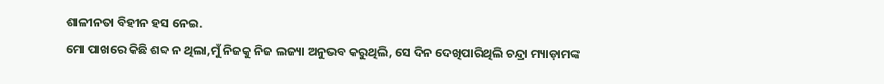ଶାଳୀନତା ବିହୀନ ହସ ନେଇ.
ମୋ ପାଖରେ କିଛି ଶବ୍ଦ ନ ଥିଲା,ମୁଁ ନିଜକୁ ନିଜ ଲଜ୍ୟା ଅନୁଭବ କରୁଥିଲି, ସେ ଦିନ ଦେଖିପାରିଥିଲି ଚନ୍ଦ୍ରା ମ୍ୟାଡ଼ାମଙ୍କ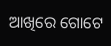ଆଖିରେ ଗୋଟେ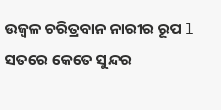ଉଜ୍ୱଳ ଚରିତ୍ରବାନ ନାରୀର ରୂପ l ସତରେ କେତେ ସୁନ୍ଦର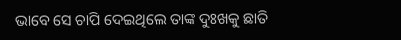ଭାବେ ସେ ଚାପି ଦେଇଥିଲେ ତାଙ୍କ ଦୁଃଖକୁ ଛାତି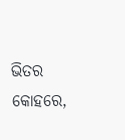ଭିତର କୋହରେ,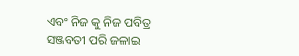ଏବଂ ନିଜ କୁ ନିଜ ପବିତ୍ର ସଞ୍ଜବତୀ ପରି ଜଳାଇ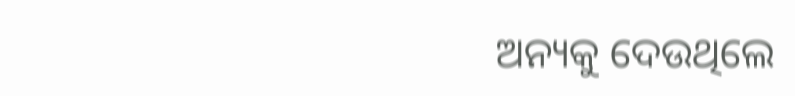ଅନ୍ୟକୁ ଦେଉଥିଲେ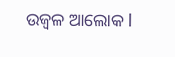ଉଜ୍ୱଳ ଆଲୋକ l